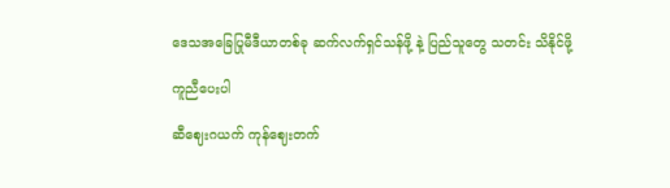ဒေသအခြေပြုမီဒီယာတစ်ခု ဆက်လက်ရှင်သန်ဖို့ နဲ့ ပြည်သူတွေ သတင်း သိနိုင်ဖို့

ကူညီပေးပါ

ဆီဈေးဂယက် ကုန်ဈေးတက်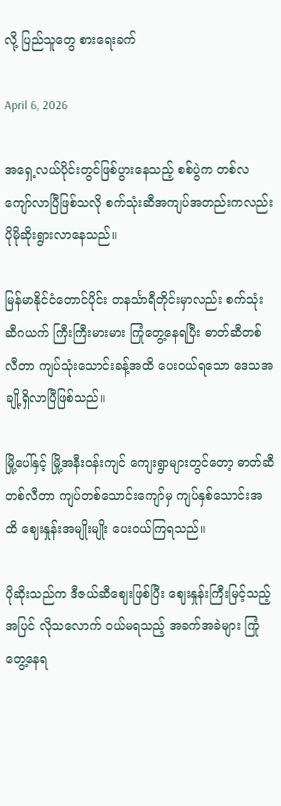လို့ ပြည်သူတွေ စားရေးခက်

April 6, 2026

အရှေ့လယ်ပိုင်းတွင်ဖြစ်ပွားနေသည့် စစ်ပွဲက တစ်လကျော်လာပြီဖြစ်သလို စက်သုံးဆီအကျပ်အတည်းကလည်း ပိုမိုဆိုးရွားလာနေသည်။

မြန်မာနိုင်ငံတောင်ပိုင်း တနင်္သာရီတိုင်းမှာလည်း စက်သုံးဆီဂယက် ကြီးကြီးမားမား ကြုံတွေ့နေရပြီး ဓာတ်ဆီတစ်လီတာ ကျပ်သုံးသောင်းခန့်အထိ ပေးဝယ်ရသော ဒေသအချို့ရှိလာပြီဖြစ်သည်။

မြို့ပေါ်နှင့် မြို့အနီးဝန်းကျင် ကျေးရွာများတွင်တော့ ဓာတ်ဆီတစ်လီတာ ကျပ်တစ်သောင်းကျော်မှ ကျပ်နှစ်သောင်းအထိ ဈေးနှုန်းအမျိုးမျိုး ပေးဝယ်ကြရသည်။

ပိုဆိုးသည်က ဒီဇယ်ဆီဈေးဖြစ်ပြီး ဈေးနှုန်းကြီးမြင့်သည့်အပြင် လိုသလောက် ဝယ်မရသည့် အခက်အခဲများ ကြုံတွေ့နေရ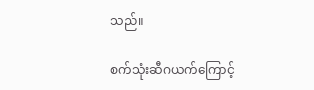သည်။

စက်သုံးဆီဂယက်ကြောင့်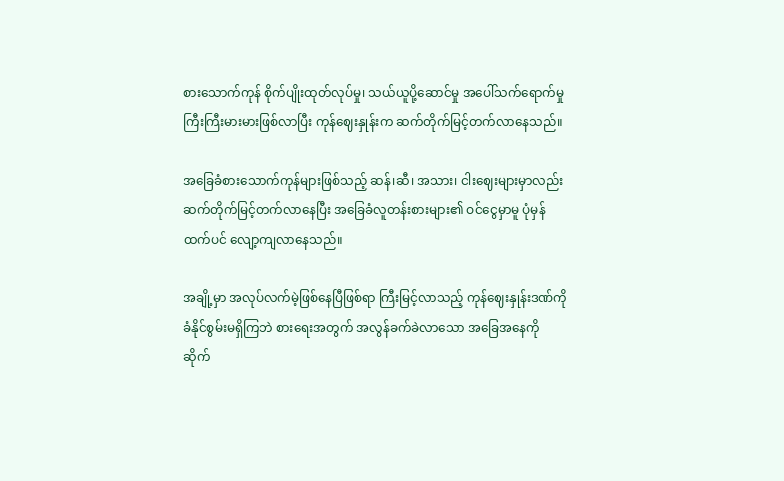စားသောက်ကုန် စိုက်ပျိုးထုတ်လုပ်မှု၊ သယ်ယူပို့ဆောင်မှု အပေါ်သက်ရောက်မှု ကြီးကြီးမားမားဖြစ်လာပြီး ကုန်ဈေးနှုန်းက ဆက်တိုက်မြင့်တက်လာနေသည်။

အခြေခံစားသောက်ကုန်များဖြစ်သည့် ဆန်၊ဆီ၊ အသား၊ ငါးဈေးများမှာလည်း ဆက်တိုက်မြင့်တက်လာနေပြီး အခြေခံလူတန်းစားများ၏ ဝင်ငွေမှာမူ ပုံမှန်ထက်ပင် လျော့ကျလာနေသည်။

အချို့မှာ အလုပ်လက်မဲ့ဖြစ်နေပြီဖြစ်ရာ ကြီးမြင့်လာသည့် ကုန်ဈေးနှုန်းဒဏ်ကို ခံနိုင်စွမ်းမရှိကြဘဲ စားရေးအတွက် အလွန်ခက်ခဲလာသော အခြေအနေကို ဆိုက်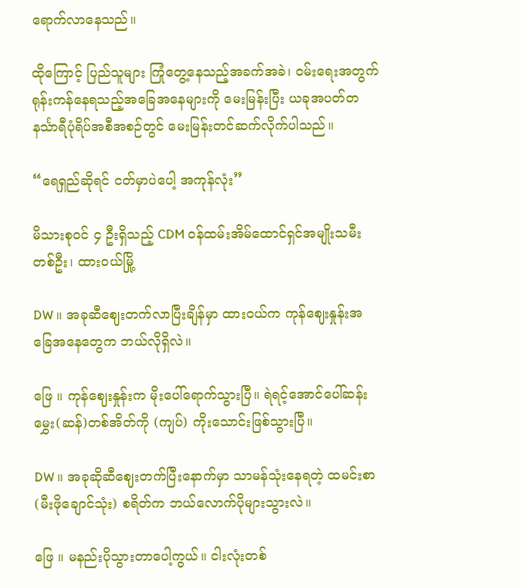ရောက်လာနေသည်။

ထိုကြောင့် ပြည်သူများ ကြုံတွေ့နေသည့်အခက်အခဲ၊ ဝမ်းရေးအတွက် ရုန်းကန်နေရသည့်အခြေအနေများကို မေးမြန်းပြီး ယခုအပတ်တနင်္သာရီပုံရိပ်အစီအစဉ်တွင် မေးမြန်းတင်ဆက်လိုက်ပါသည်။

“ရေရှည်ဆိုရင် ငတ်မှာပဲပေါ့ အကုန်လုံး”

မိသားစုဝင် ၄ ဦးရှိသည့် CDM ဝန်ထမ်းအိမ်ထောင်ရှင်အမျိုးသမီးတစ်ဦး၊ ထားဝယ်မြို့

DW ။ အခုဆီဈေးတက်လာပြီးချိန်မှာ ထားဝယ်က ကုန်ဈေးနှုန်းအခြေအနေတွေက ဘယ်လိုရှိလဲ။

ဖြေ ။ ကုန်ဈေးနှုန်းက မိုးပေါ်ရောက်သွားပြီ။ ရဲရင့်အောင်ပေါ်ဆန်းမွှေး(ဆန်)တစ်အိတ်ကို (ကျပ်) ကိုးသောင်းဖြစ်သွားပြီ။

DW ။ အခုဆိုဆီဈေးတက်ပြီးနောက်မှာ သာမန်သုံးနေရတဲ့ ထမင်းစာ(မီးဖိုချောင်သုံး) စရိတ်က ဘယ်လောက်ပိုများသွားလဲ။

ဖြေ ။ မနည်းပိုသွားတာပေါ့ကွယ်။ ငါးလုံးတစ်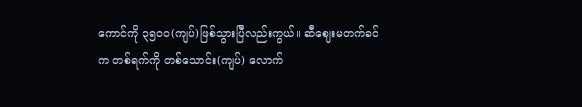ကောင်ကို ၃၅၀၀(ကျပ်)ဖြစ်သွားပြီလည်းကွယ်။ ဆီဈေးမတက်ခင်က တစ်ရက်ကို တစ်သောင်း(ကျပ်) လောက်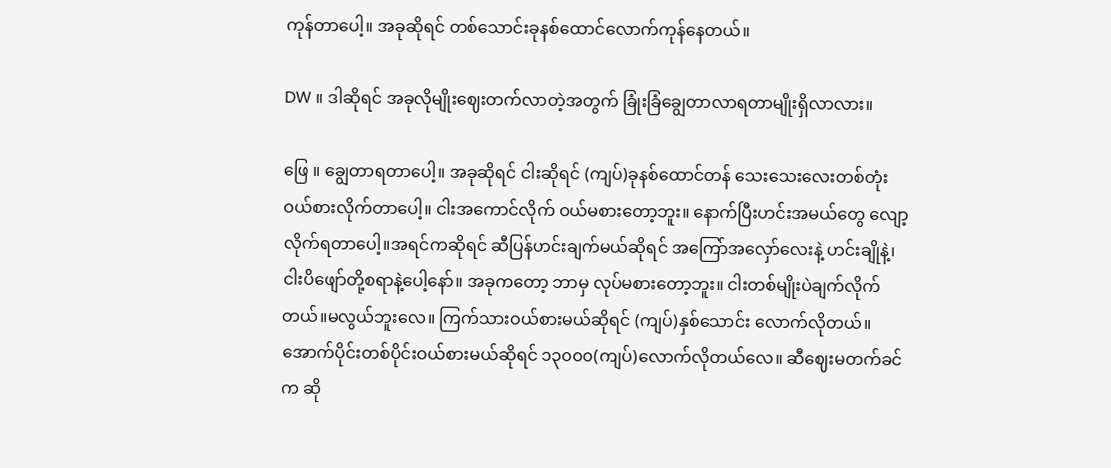ကုန်တာပေါ့။ အခုဆိုရင် တစ်သောင်းခုနစ်ထောင်လောက်ကုန်နေတယ်။

DW ။ ဒါဆိုရင် အခုလိုမျိုးဈေးတက်လာတဲ့အတွက် ခြုံးခြံချွေတာလာရတာမျိုးရှိလာလား။

ဖြေ ။ ချွေတာရတာပေါ့။ အခုဆိုရင် ငါးဆိုရင် (ကျပ်)ခုနစ်ထောင်တန် သေးသေးလေးတစ်တုံးဝယ်စားလိုက်တာပေါ့။ ငါးအကောင်လိုက် ဝယ်မစားတော့ဘူး။ နောက်ပြီးဟင်းအမယ်တွေ လျော့လိုက်ရတာပေါ့။အရင်ကဆိုရင် ဆီပြန်ဟင်းချက်မယ်ဆိုရင် အကြော်အလှော်လေးနဲ့ ဟင်းချိုနဲ့၊ငါးပိဖျော်တို့စရာနဲ့ပေါ့နော်။ အခုကတော့ ဘာမှ လုပ်မစားတော့ဘူး။ ငါးတစ်မျိုးပဲချက်လိုက်တယ်။မလွယ်ဘူးလေ။ ကြက်သားဝယ်စားမယ်ဆိုရင် (ကျပ်)နှစ်သောင်း လောက်လိုတယ်။ အောက်ပိုင်းတစ်ပိုင်းဝယ်စားမယ်ဆိုရင် ၁၃၀၀၀(ကျပ်)လောက်လိုတယ်လေ။ ဆီဈေးမတက်ခင်က ဆို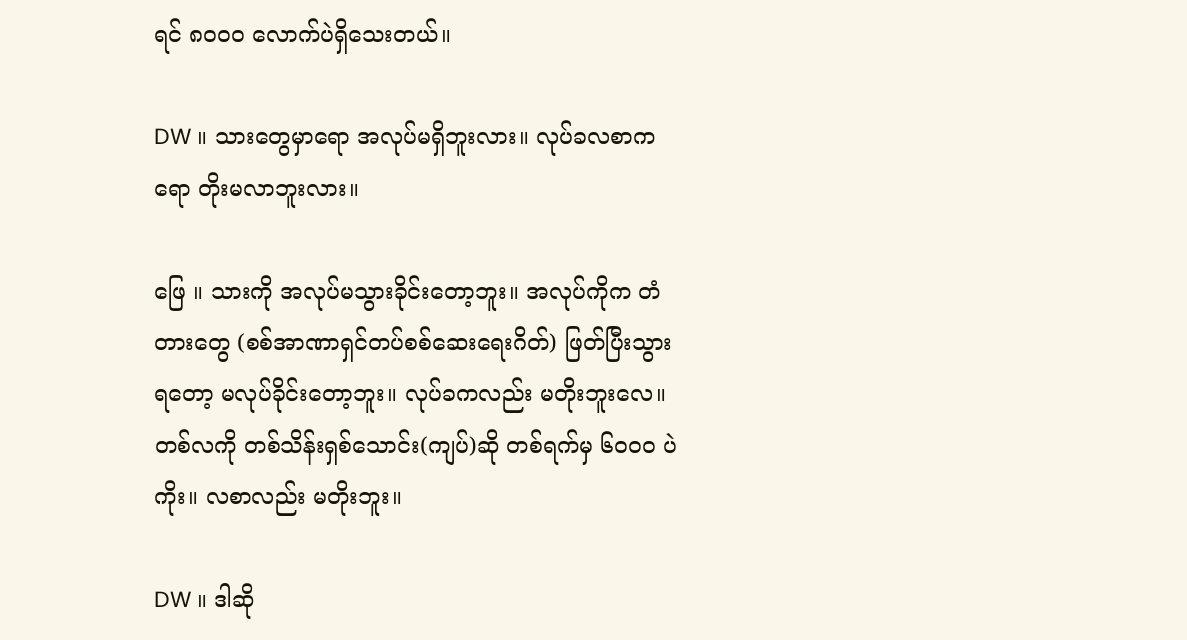ရင် ၈၀၀၀ လောက်ပဲရှိသေးတယ်။

DW ။ သားတွေမှာရော အလုပ်မရှိဘူးလား။ လုပ်ခလစာကရော တိုးမလာဘူးလား။

ဖြေ ။ သားကို အလုပ်မသွားခိုင်းတော့ဘူး။ အလုပ်ကိုက တံတားတွေ (စစ်အာဏာရှင်တပ်စစ်ဆေးရေးဂိတ်) ဖြတ်ပြီးသွားရတော့ မလုပ်ခိုင်းတော့ဘူး။ လုပ်ခကလည်း မတိုးဘူးလေ။ တစ်လကို တစ်သိန်းရှစ်သောင်း(ကျပ်)ဆို တစ်ရက်မှ ၆၀၀၀ ပဲကိုး။ လစာလည်း မတိုးဘူး။

DW ။ ဒါဆို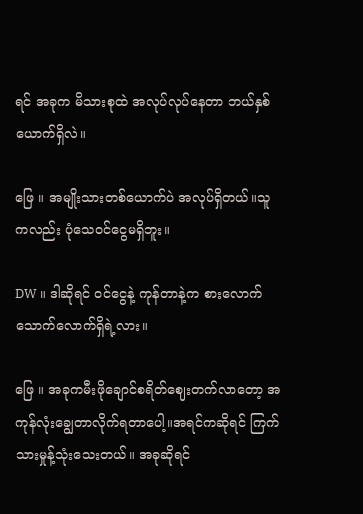ရင် အခုက မိသားစုထဲ အလုပ်လုပ်နေတာ ဘယ်နှစ်ယောက်ရှိလဲ။

ဖြေ ။ အမျိုးသားတစ်ယောက်ပဲ အလုပ်ရှိတယ်။သူကလည်း ပုံသေဝင်ငွေမရှိဘူး။

DW ။ ဒါဆိုရင် ဝင်ငွေနဲ့ ကုန်တာနဲ့က စားလောက်သောက်လောက်ရှိရဲ့လား။

ဖြေ ။ အခုကမီးဖိုချောင်စရိတ်ဈေးတက်လာတော့ အကုန်လုံးချွေတာလိုက်ရတာပေါ့။အရင်ကဆိုရင် ကြက်သားမှုန့်သုံးသေးတယ်။ အခုဆိုရင်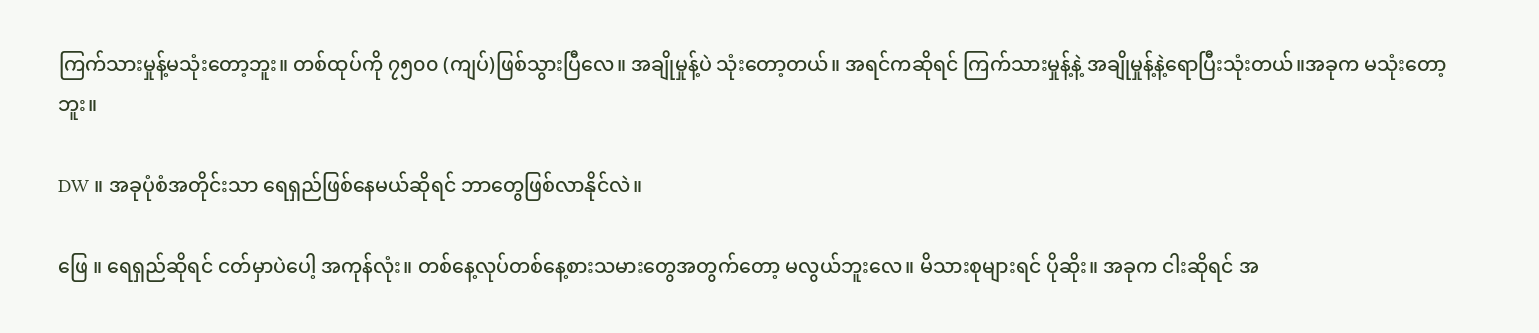ကြက်သားမှုန့်မသုံးတော့ဘူး။ တစ်ထုပ်ကို ၇၅၀၀ (ကျပ်)ဖြစ်သွားပြီလေ။ အချိုမှုန့်ပဲ သုံးတော့တယ်။ အရင်ကဆိုရင် ကြက်သားမှုန့်နဲ့ အချိုမှုန့်နဲ့ရောပြီးသုံးတယ်။အခုက မသုံးတော့ဘူး။

DW ။ အခုပုံစံအတိုင်းသာ ရေရှည်ဖြစ်နေမယ်ဆိုရင် ဘာတွေဖြစ်လာနိုင်လဲ။

ဖြေ ။ ရေရှည်ဆိုရင် ငတ်မှာပဲပေါ့ အကုန်လုံး။ တစ်နေ့လုပ်တစ်နေ့စားသမားတွေအတွက်တော့ မလွယ်ဘူးလေ။ မိသားစုများရင် ပိုဆိုး။ အခုက ငါးဆိုရင် အ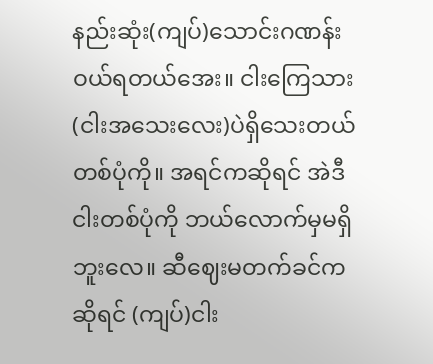နည်းဆုံး(ကျပ်)သောင်းဂဏန်းဝယ်ရတယ်အေး။ ငါးကြေသား (ငါးအသေးလေး)ပဲရှိသေးတယ် တစ်ပုံကို။ အရင်ကဆိုရင် အဲဒီငါးတစ်ပုံကို ဘယ်လောက်မှမရှိဘူးလေ။ ဆီဈေးမတက်ခင်ကဆိုရင် (ကျပ်)ငါး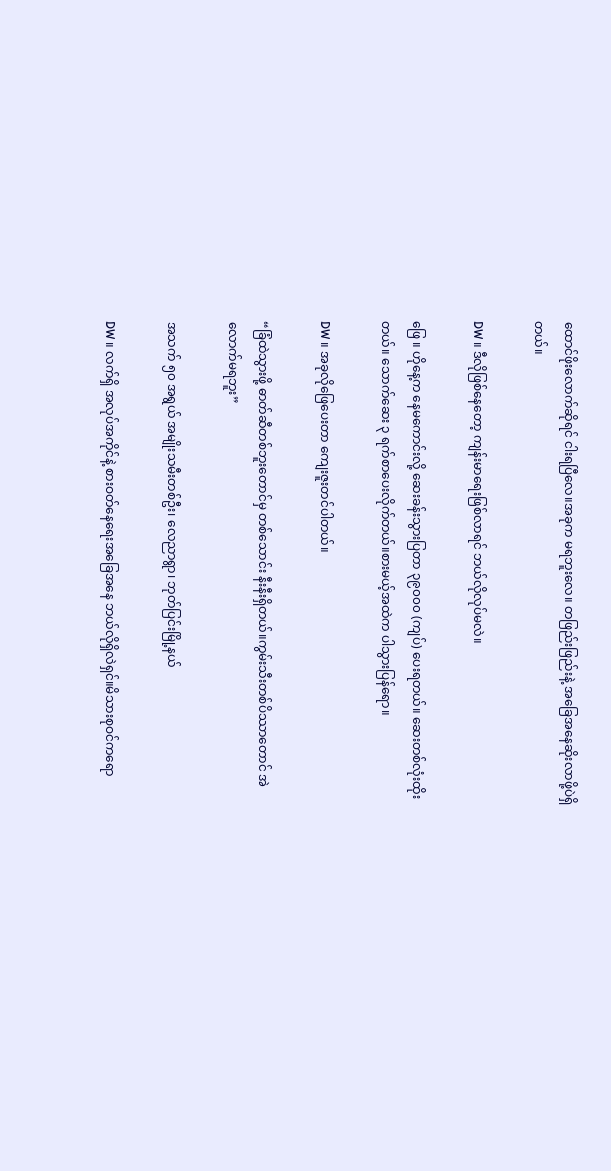ထောင်ဖိုးလောက်ဆိုရင် ငါးရပြီလေ။အခုက မရဘူးလေ။ တဖြည်းဖြည်းနဲ့ အခြေအနေဆိုးလာဖို့ပဲရှိတယ်။

DW ။ ဒီလိုဖြစ်နေတော့ ကျန်းမာရေးဖြစ်လာရင် ဘယ်လိုလုပ်မလဲ။

ဖြေ ။ ဟိုနေ့က နေမကောင်းလို့ ဆေးခန်းသွားပြတာ ၃၉၀၀၀ (ကျပ်) ပေးရတယ်။ ဆေးတစ်လုံးထိုးတယ်။ သောက်ဆေး ၃ ရက်စာပေးလိုက်တယ်။စားမယ့်အထဲက ပါသွားပြန်ရော။

DW ။ အခုလိုဖြေပေးတာ ကျေးဇူးတင်ပါတယ်။

“ခြံထဲသွားဖို့ ဓာတ်ဆီတစ်ဘူးတောင်မှ တစ်သောင်း နီးနီးရှိတယ်။ကွမ်းသီးတစ်ပိဿာတောင် အဲလောက်မရဘူး”

အသက် ၅၀ အရွယ် အမျိုးသမီးတစ်ဦး၊ လေညာရွာ၊ ဘုတ်ပြင်းမြို့နယ်

DW ။ လက်ရှိ အလုပ်အကိုင်နဲ့ စားဝတ်နေရေးအခြေအနေ ဘယ်လိုရှိလဲရှင်။မိသားစုဝင်ကရော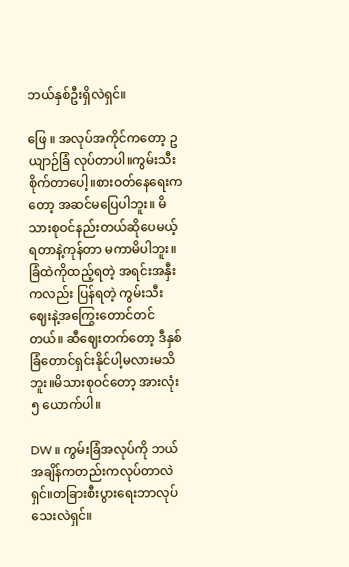ဘယ်နှစ်ဦးရှိလဲရှင်။

ဖြေ ။ အလုပ်အကိုင်ကတော့ ဥယျာဉ်ခြံ လုပ်တာပါ။ကွမ်းသီးစိုက်တာပေါ့။စားဝတ်နေရေးကတော့ အဆင်မပြေပါဘူး။ မိသားစုဝင်နည်းတယ်ဆိုပေမယ့် ရတာနဲ့ကုန်တာ မကာမိပါဘူး။ ခြံထဲကိုထည့်ရတဲ့ အရင်းအနှီးကလည်း ပြန်ရတဲ့ ကွမ်းသီးဈေးနဲ့အကြွေးတောင်တင်တယ်။ ဆီဈေးတက်တော့ ဒီနှစ်ခြံတောင်ရှင်းနိုင်ပါ့မလားမသိဘူး။မိသားစုဝင်တော့ အားလုံး ၅ ယောက်ပါ။

DW ။ ကွမ်းခြံအလုပ်ကို ဘယ်အချိန်ကတည်းကလုပ်တာလဲရှင်။တခြားစီးပွားရေးဘာလုပ်သေးလဲရှင်။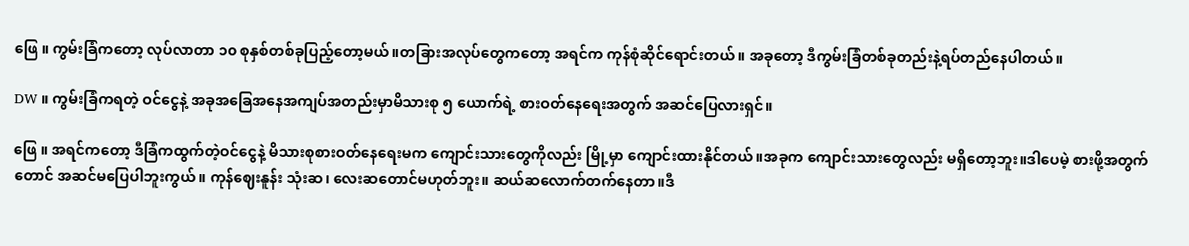ဖြေ ။ ကွမ်းခြံကတော့ လုပ်လာတာ ၁၀ စုနှစ်တစ်ခုပြည့်တော့မယ်။တခြားအလုပ်တွေကတော့ အရင်က ကုန်စုံဆိုင်ရောင်းတယ်။ အခုတော့ ဒီကွမ်းခြံတစ်ခုတည်းနဲ့ရပ်တည်နေပါတယ်။

DW ။ ကွမ်းခြံကရတဲ့ ဝင်ငွေနဲ့ အခုအခြေအနေအကျပ်အတည်းမှာမိသားစု ၅ ယောက်ရဲ့ စားဝတ်နေရေးအတွက် အဆင်ပြေလားရှင်။

ဖြေ ။ အရင်ကတော့ ဒီခြံကထွက်တဲ့ဝင်ငွေနဲ့ မိသားစုစားဝတ်နေရေးမက ကျောင်းသားတွေကိုလည်း မြို့မှာ ကျောင်းထားနိုင်တယ်။အခုက ကျောင်းသားတွေလည်း မရှိတော့ဘူး။ဒါပေမဲ့ စားဖို့အတွက်တောင် အဆင်မပြေပါဘူးကွယ်။ ကုန်ဈေးနူန်း သုံးဆ၊ လေးဆတောင်မဟုတ်ဘူး။ ဆယ်ဆလောက်တက်နေတာ။ဒီ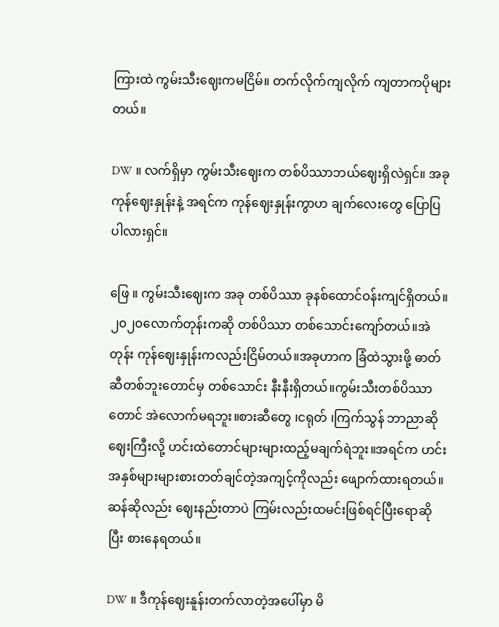ကြားထဲ ကွမ်းသီးဈေးကမငြိမ်။ တက်လိုက်ကျလိုက် ကျတာကပိုများတယ်။

DW ။ လက်ရှိမှာ ကွမ်းသီးဈေးက တစ်ပိဿာဘယ်ဈေးရှိလဲရှင်။ အခုကုန်ဈေးနှုန်းနဲ့ အရင်က ကုန်ဈေးနှုန်းကွာဟ ချက်လေးတွေ ပြောပြပါလားရှင်။

ဖြေ ။ ကွမ်းသီးဈေးက အခု တစ်ပိဿာ ခုနစ်ထောင်ဝန်းကျင်‌ရှိတယ်။၂၀၂၀လောက်တုန်းကဆို တစ်ပိဿာ တစ်သောင်း‌ကျော်တယ်။အဲတုန်း ကုန်ဈေးနှုန်းကလည်းငြိမ်တယ်။အခုဟာက ခြံထဲသွားဖို့ ဓာတ်ဆီတစ်ဘူးတောင်မှ တစ်သောင်း နီးနီးရှိတယ်။ကွမ်းသီးတစ်ပိဿာတောင် အဲလောက်မရဘူး။စားဆီတွေ ၊ငရုတ် ၊ကြက်သွန် ဘာညာဆို ဈေးကြီးလို့ ‌ဟင်းထဲတောင်များများထည့်မချက်ရဲဘူး။အရင်က ဟင်းအနှစ်များများစားတတ်ချင်တဲ့အကျင့်ကိုလည်း ဖျောက်ထားရတယ်။ဆန်ဆိုလည်း ဈေးနည်းတာပဲ ကြမ်းလည်းထမင်းဖြစ်ရင်ပြီးရောဆိုပြီး စားနေရတယ်။

DW ။ ဒီကုန်ဈေးနူန်းတက်လာတဲ့အပေါ်မှာ မိ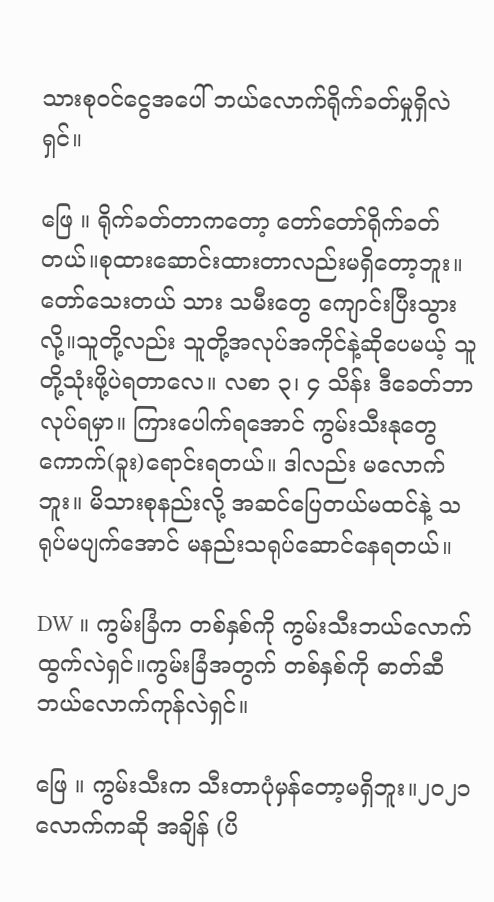သားစုဝင်ငွေအပေါ် ဘယ်လောက်ရိုက်ခတ်မှုရှိလဲရှင်။

ဖြေ ။ ရိုက်ခတ်တာကတော့ တော်တော်ရိုက်ခတ်တယ်။စုထားဆောင်းထားတာလည်းမရှိတော့ဘူး။တော်သေးတယ် သား သမီးတွေ ကျောင်းပြီးသွားလို့။သူတို့လည်း သူတို့အလုပ်အကိုင်နဲ့ဆိုပေမယ့် သူတို့သုံးဖို့ပဲရတာလေ။ လစာ ၃၊ ၄ သိန်း ဒီခေတ်ဘာလုပ်ရမှာ။ ကြားပေါက်ရအောင် ကွမ်းသီးနုတွေကောက်(ခူး)ရောင်းရတယ်။ ဒါလည်း မလောက်ဘူး။ မိသားစုနည်းလို့ အဆင်ပြေတယ်မထင်နဲ့ သရုပ်မပျက်အောင် မနည်းသရုပ်ဆောင်နေရတယ်။

DW ။ ကွမ်းခြံက တစ်နှစ်ကို ကွမ်းသီးဘယ်လောက်ထွက်လဲရှင်။ကွမ်းခြံအတွက် တစ်နှစ်ကို ဓာတ်ဆီဘယ်လောက်ကုန်လဲရှင်။

ဖြေ ။ ကွမ်းသီးက သီးတာပုံမှန်တော့မရှိဘူး။၂၀၂၁ လောက်ကဆို အချိန် (ပိ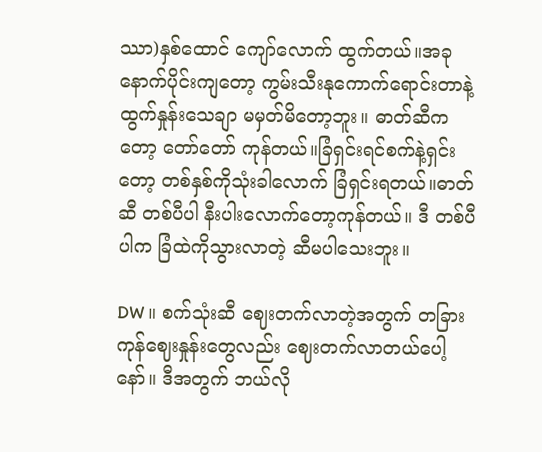ဿာ)နှစ်ထောင် ကျော်လောက် ထွက်တယ်။အခုနောက်ပိုင်းကျတော့ ကွမ်းသီးနုကောက်ရောင်းတာနဲ့ ထွက်နှုန်းသေချာ မမှတ်မိတော့ဘူး။ ဓာတ်ဆီကတော့ တော်တော် ကုန်တယ်။ခြံရှင်းရင်စက်နဲ့ရှင်းတော့ တစ်နှစ်ကိုသုံး‌ခါလောက် ခြံရှင်းရတယ်။ဓာတ်ဆီ တစ်ပီပါ နီးပါးလောက်တော့ကုန်တယ်။ ဒီ တစ်ပီပါက ခြံထဲကိုသွားလာတဲ့ ဆီမပါသေးဘူး။

DW ။ စက်သုံးဆီ ဈေးတက်လာတဲ့အတွက် တခြားကုန်ဈေးနှုန်းတွေလည်း ဈေးတက်လာတယ်ပေါ့နော်။ ဒီအတွက် ဘယ်လို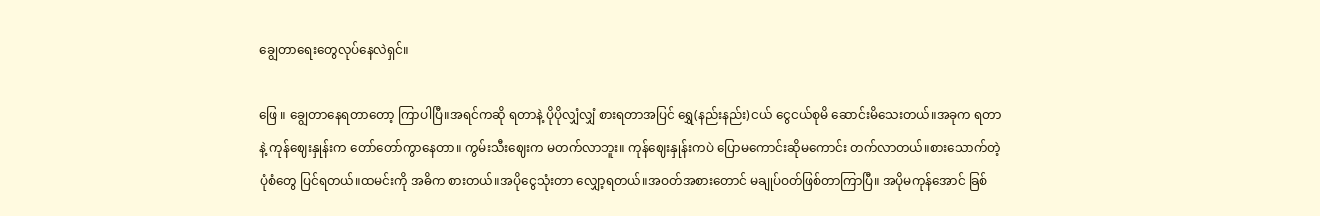ချွေတာရေးတွေလုပ်နေလဲရှင်။

ဖြေ ။ ချွေတာနေရတာတော့ ကြာပါပြီ။အရင်ကဆို ရတာနဲ့ ပိုပိုလျှံလျှံ စားရတာအပြင် ရွှေ(နည်းနည်း)ငယ် ငွေငယ်စုမိ ဆောင်းမိသေးတယ်။အခုက ရတာနဲ့ ကုန်ဈေးနှုန်းက တော်တော်ကွာနေတာ။ ကွမ်းသီးဈေးက မတက်လာဘူး။ ကုန်ဈေးနှုန်းကပဲ ပြောမကောင်းဆိုမကောင်း တက်လာတယ်။စားသောက်တဲ့ပုံစံတွေ ပြင်ရတယ်။ထမင်းကို အဓိက စားတယ်။အပိုငွေသုံးတာ လျှော့ရတယ်။အဝတ်အစားတောင် မချုပ်ဝတ်ဖြစ်တာကြာပြီ။ အပိုမကုန်အောင် ခြစ်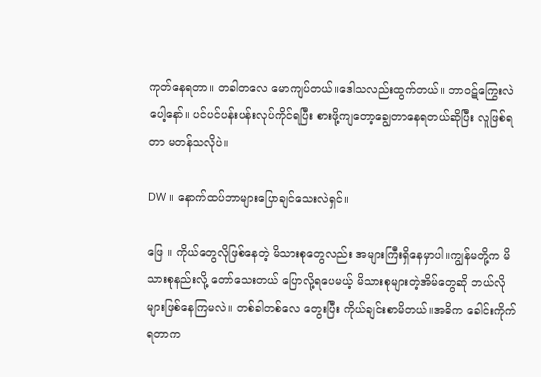ကုတ်နေရတာ။ တခါတလေ မောကျပ်တယ်။ဒေါသလည်းထွက်တယ်။ ဘာဝဋ်ကြွေးလဲပေါ့နော်။ ပင်ပင်ပန်းပန်းလုပ်ကိုင်ရပြီး စားဖို့‌ကျတော့ချွေတာနေရတယ်ဆိုပြီး လူဖြစ်ရတာ မတန်သလိုပဲ။

DW ။ နောက်ထပ်ဘာများပြောချင်သေးလဲရှင်။

ဖြေ ။ ကိုယ်တွေလိုဖြစ်‌နေတဲ့ မိသားစုတွေလည်း အများကြီးရှိနေမှာပါ။ကျွန်မတို့က မိသားစုနည်းလို့ တော်သေးတယ် ပြောလို့ရပေမယ့် မိသားစုများတဲ့အိမ်တွေဆို ဘယ်လိုများဖြစ်နေကြမလဲ။ တစ်ခါတစ်လေ တွေးပြီး ကိုယ်ချင်းစာမိတယ်။အဓိက ခေါင်းကိုက်ရတာက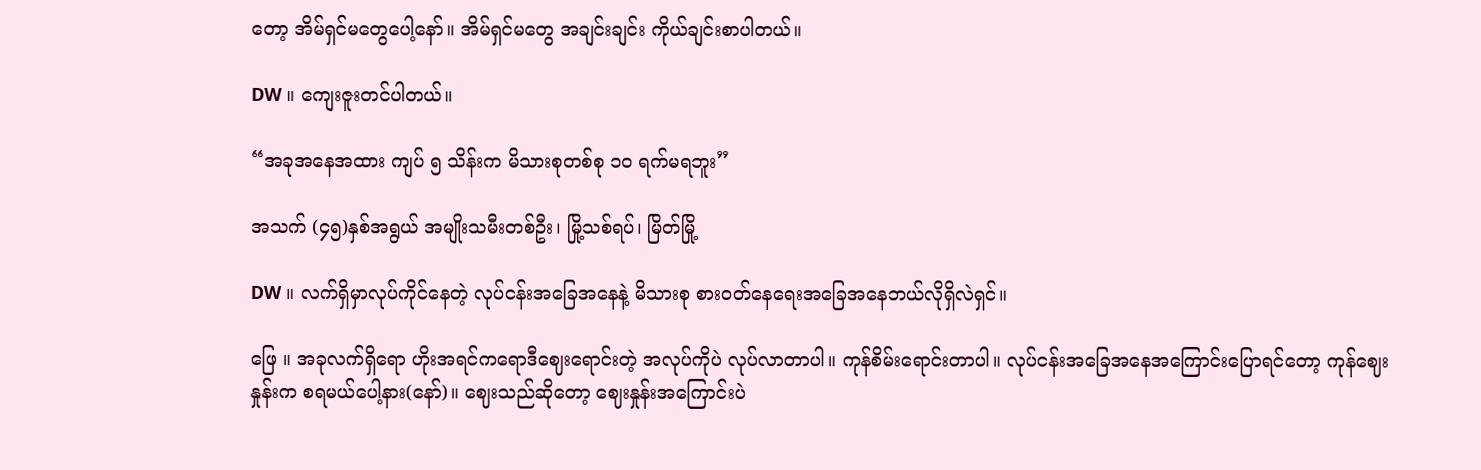တော့ အိမ်ရှင်မတွေပေါ့နော်။ အိမ်ရှင်မတွေ အချင်းချင်း ကိုယ်ချင်းစာပါတယ်။

DW ။ ကျေးဇူးတင်ပါတယ်။

“အခုအနေအထား ကျပ် ၅ သိန်းက မိသားစုတစ်စု ၁၀ ရက်မရဘူး”

အသက် (၄၅)နှစ်အရွယ် အမျိုးသမီးတစ်ဦး၊ မြို့သစ်ရပ်၊ မြိတ်မြို့

DW ။ လက်ရှိမှာလုပ်ကိုင်နေတဲ့ လုပ်ငန်းအခြေအနေနဲ့ မိသားစု စားဝတ်နေရေးအခြေအနေဘယ်လိုရှိလဲရှင်။

ဖြေ ။ အခုလက်ရှိရော ဟိုးအရင်ကရောဒီဈေးရောင်းတဲ့ အလုပ်ကိုပဲ လုပ်လာတာပါ။ ကုန်စိမ်းရောင်းတာပါ။ လုပ်ငန်းအခြေအနေအကြောင်းပြောရင်တော့ ကုန်ဈေးနှုန်းက စရမယ်ပေါ့နား(နော်)။ ဈေးသည်ဆိုတော့ ဈေးနှုန်းအကြောင်းပဲ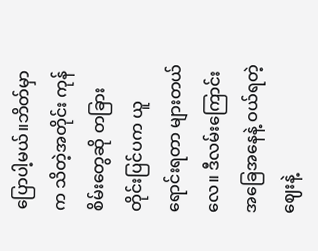ပြောပါ့မယ်။ဘိတ်မှာက သိတဲ့အတိုင်း ကုန်စိမ်းတွေဆို တခြားတိုင်းပြင်ပက ယူရောင်းရတာ များတယ်လေ။ ဒီလမ်းကြောင်းအခြေအနေနဲ့ ဝယ်ရတဲ့ဈေးနဲ့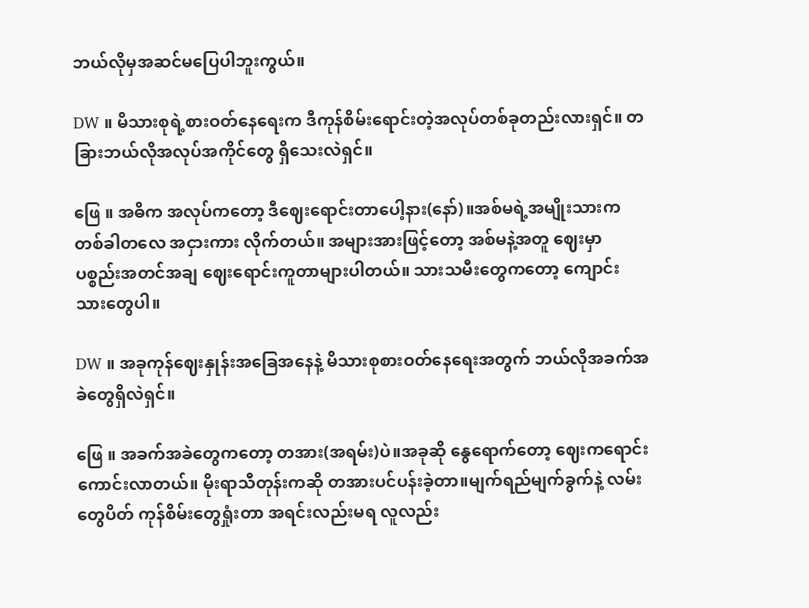ဘယ်လိုမှအဆင်မပြေပါဘူးကွယ်။

DW ။ မိသားစုရဲ့စားဝတ်နေရေးက ဒီကုန်စိမ်းရောင်းတဲ့အလုပ်တစ်ခုတည်းလားရှင်။ တခြားဘယ်လိုအလုပ်အကိုင်တွေ ရှိသေးလဲရှင်။

ဖြေ ။ အဓိက အလုပ်ကတော့ ဒီဈေးရောင်းတာပေါ့နား(နော်)။အစ်မရဲ့အမျိုးသားက တစ်ခါတလေ အငှားကား လိုက်တယ်။ အများအားဖြင့်တော့ အစ်မနဲ့အတူ ဈေးမှာ ပစ္စည်းအတင်အချ ဈေးရောင်းကူတာများပါတယ်။ သားသမီးတွေကတော့ ကျောင်းသားတွေပါ။

DW ။ အခုကုန်ဈေးနှုန်းအခြေအနေနဲ့ မိသားစုစားဝတ်နေရေးအတွက် ဘယ်လိုအခက်အခဲတွေရှိလဲရှင်။

ဖြေ ။ အခက်အခဲတွေကတော့ တအား(အရမ်း)ပဲ။အခုဆို နွေရောက်တော့ ဈေးကရောင်းကောင်းလာတယ်။ မိုးရာသီတုန်းကဆို တအားပင်ပန်းခဲ့တာ။မျက်ရည်မျက်ခွက်နဲ့ လမ်းတွေပိတ် ကုန်စိမ်းတွေရှုံးတာ အရင်းလည်းမရ လူလည်း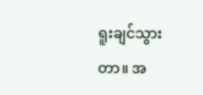ရူးချင်သွားတာ။ အ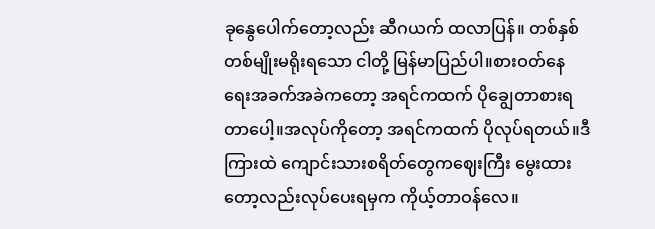ခုနွေပေါက်တော့လည်း ဆီဂယက် ထလာပြန်။ တစ်နှစ်တစ်မျိုးမရိုးရသော ငါတို့ မြန်မာပြည်ပါ။စားဝတ်နေရေးအခက်အခဲကတော့ အရင်ကထက် ပိုချွေတာစားရတာပေါ့။အလုပ်ကိုတော့ အရင်ကထက် ပိုလုပ်ရတယ်။ဒီကြားထဲ ကျောင်းသားစရိတ်တွေကဈေးကြီး မွေးထားတော့လည်းလုပ်ပေးရမှက ကိုယ့်တာဝန်လေ။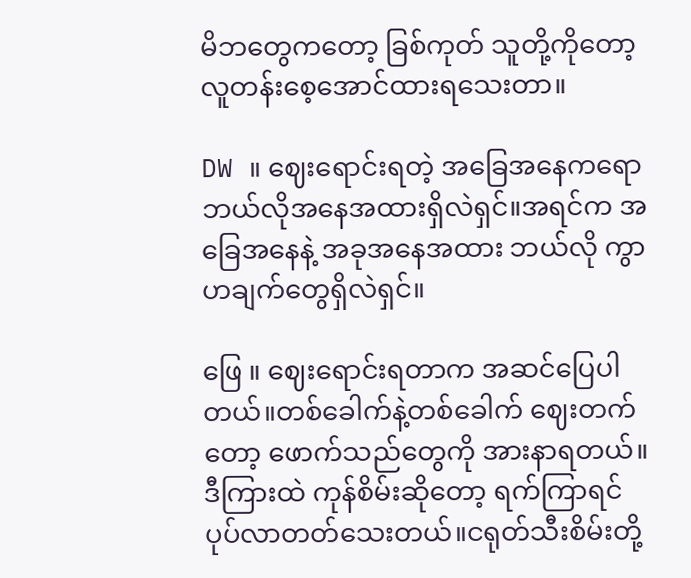မိဘတွေကတော့ ခြစ်ကုတ် သူတို့ကိုတော့ လူတန်းစေ့အောင်ထားရသေးတာ။

DW ။ ဈေးရောင်းရတဲ့ အခြေအနေကရော ဘယ်လိုအနေအထားရှိလဲရှင်။အရင်က ‌အခြေအနေနဲ့ အခုအနေအထား ဘယ်လို ကွာဟချက်တွေရှိလဲရှင်။

ဖြေ ။ ဈေးရောင်းရတာက အဆင်ပြေပါတယ်။တစ်ခေါက်နဲ့တစ်ခေါက် ဈေးတက်တော့ ဖောက်သည်တွေကို အားနာရတယ်။ဒီကြားထဲ ကုန်စိမ်းဆိုတော့ ရက်ကြာရင် ပုပ်လာတတ်သေးတယ်။ငရုတ်သီးစိမ်းတို့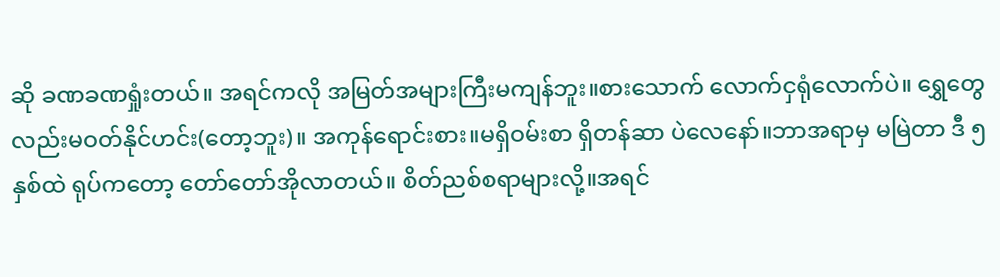ဆို ခဏခဏရှုံးတယ်။ အရင်ကလို အမြတ်အများကြီးမကျန်ဘူး။စားသောက် လောက်ငှရုံလောက်ပဲ။ ရွှေတွေလည်းမဝတ်နိုင်ဟင်း(တော့ဘူး)။ အကုန်ရောင်းစား။မရှိဝမ်းစာ ရှိတန်ဆာ ပဲလေနော်။ဘာအရာမှ မမြဲတာ ဒီ ၅ နှစ်ထဲ ရုပ်ကတော့ တော်တော်အိုလာတယ်။ စိတ်ညစ်စရာများလို့။အရင်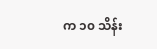က ၁၀ သိန်း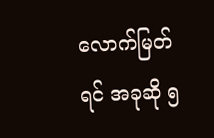လောက်မြတ်ရင် အခုဆို ၅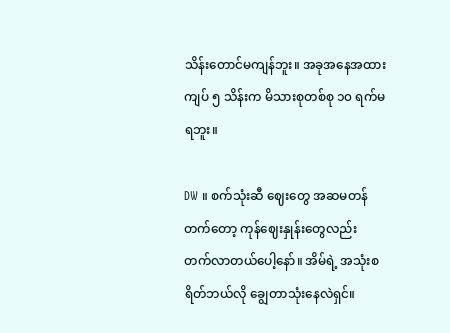သိန်းတောင်မကျန်ဘူး။ အခုအနေအထား ကျပ် ၅ သိန်းက မိသားစုတစ်စု ၁၀ ရက်မရဘူး။

DW ။ စက်သုံးဆီ ဈေးတွေ အဆမတန်တက်တော့ ကုန်ဈေးနှုန်းတွေလည်း တက်လာတယ်ပေါ့နော်။ အိမ်ရဲ့ အသုံးစရိတ်ဘယ်လို ချွေတာသုံးနေလဲရှင်။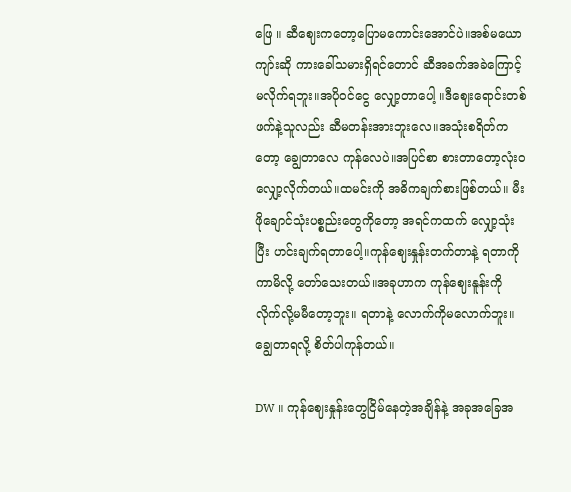ဖြေ ။ ဆီဈေးကတော့ပြောမကောင်းအောင်ပဲ။အစ်မယောကျာ်းဆို ကားခေါ်သမားရှိရင်တောင် ဆီအခက်အခဲကြောင့် မလိုက်ရဘူး။အပိုဝင်ငွေ လျှော့တာပေါ့ ။ဒီဈေးရောင်းတစ်ဖက်နဲ့သူလည်း ဆီမတန်းအားဘူးလေ။အသုံးစရိတ်ကတော့ ချွေတာလေ ကုန်လေပဲ။အပြင်စာ စားတာတော့‌လုံးဝလျှော့လိုက်တယ်။ထမင်းကို အဓိကချက်စားဖြစ်တယ်။ မီးဖိုချောင်သုံးပစ္စည်းတွေကိုတော့ အရင်ကထက် လျှော့သုံးပြီး ဟင်းချက်ရတာပေါ့။ကုန်ဈေးနှုန်းတက်တာနဲ့ ရတာကို ကာမိလို့ တော်သေးတယ်။အခုဟာက ကုန်ဈေးနူန်းကို လိုက်လို့မမီတော့ဘူး။ ရတာနဲ့ လောက်ကိုမလောက်ဘူး။ ချွေတာရလို့ စိတ်ပါကုန်တယ်။

DW ။ ကုန်ဈေးနှုန်းတွေငြိမ်နေတဲ့အချိန်နဲ့ အခုအခြေအ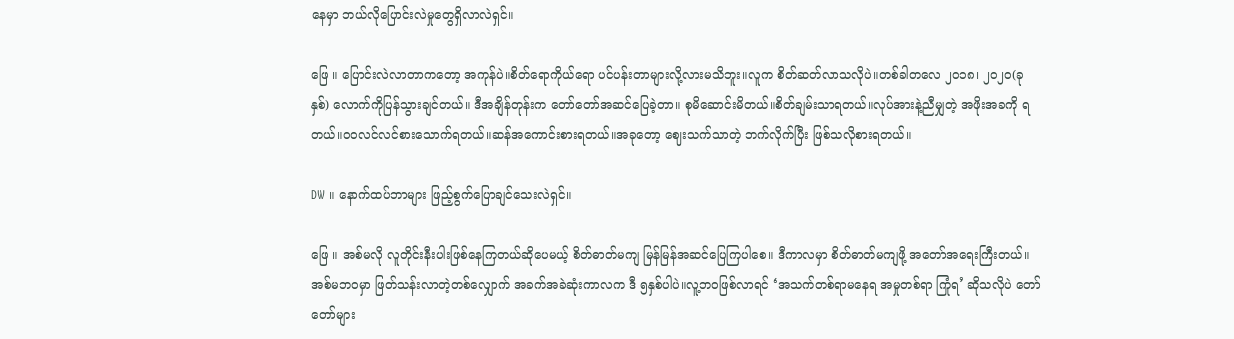နေမှာ ဘယ်လိုပြောင်းလဲမှုတွေရှိလာလဲရှင်။

ဖြေ ။ ပြောင်းလဲလာတာကတော့ အကုန်ပဲ။စိတ်ရောကိုယ်ရော ပင်ပန်းတာများလို့လားမသိဘူး။လူက စိတ်ဆတ်လာသလိုပဲ။တစ်ခါတလေ ၂၀၁၈၊ ၂၀၂၀(ခုနှစ်) လောက်ကိုပြန်သွားချင်တယ်။ ဒီအချိန်တုန်းက တော်တော်အဆင်ပြေခဲ့တာ။ စုမိဆောင်းမိတယ်။စိတ်ချမ်းသာရတယ်။လုပ်အားနဲ့ညီမျှတဲ့ အဖိုးအခကို ရတယ်။ဝဝလင်လင်စားသောက်ရတယ်။ဆန်‌အကောင်းစားရတယ်။အခုတော့ ဈေးသက်သာတဲ့ ဘက်လိုက်ပြီး ဖြစ်သလိုစားရတယ်။

DW ။ နောက်ထပ်ဘာများ ဖြည့်စွက်ပြောချင်သေးလဲရှင်။

ဖြေ ။ အစ်မလို လူတိုင်းနီးပါးဖြစ်နေကြတယ်ဆိုပေမယ့် စိတ်ဓာတ်မကျ မြန်မြန်အဆင်ပြေကြပါစေ။ ဒီကာလမှာ စိတ်ဓာတ်မကျဖို့ အတော်အရေးကြီးတယ်။အစ်မဘဝမှာ ဖြတ်သန်းလာတဲ့တစ်လျှောက် အခက်အခဲဆုံးကာလက ဒီ ၅နှစ်ပါပဲ။လူ့ဘဝဖြစ်လာရင် ‘အသက်တစ်ရာမနေရ အမှုတစ်ရာ ကြုံရ’ ဆိုသလိုပဲ တော်တော်များ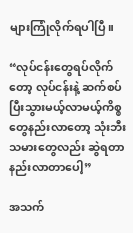များကြုံလိုက်ရပါပြီ။

“လုပ်ငန်းတွေရပ်လိုက်တော့ လုပ်ငန်းနဲ့ ဆက်စပ်ပြီးသွားမယ့်လာမယ့်ကိစ္စတွေနည်းလာတော့ သုံးဘီးသမားတွေလည်း ဆွဲရတာနည်းလာတာပေါ့”

အသက်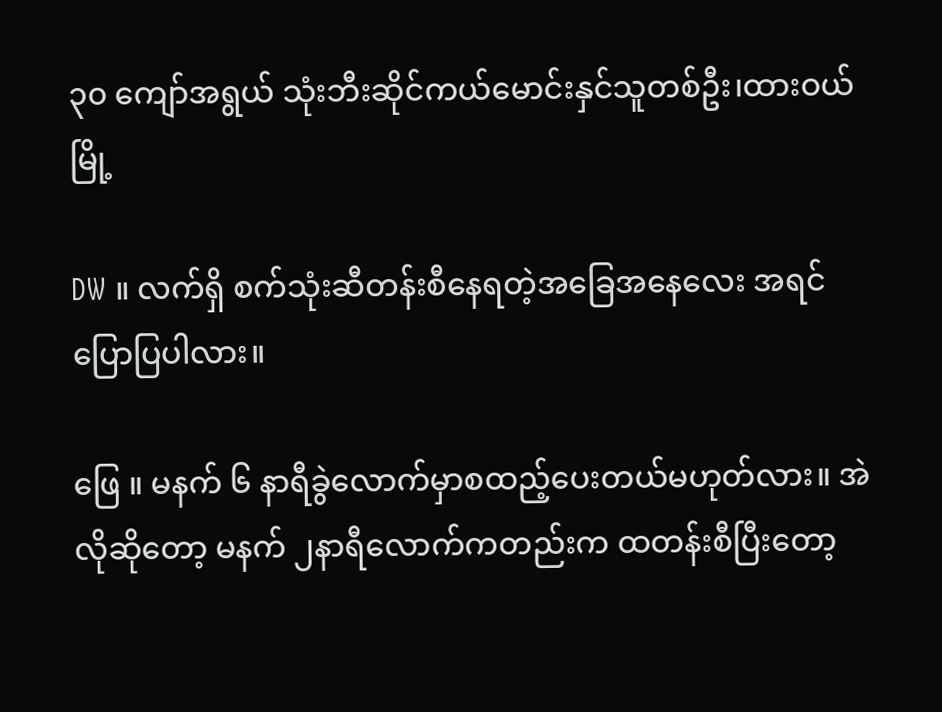၃၀ ကျော်အရွယ် သုံးဘီးဆိုင်ကယ်မောင်းနှင်သူတစ်ဦး၊ထားဝယ်မြို့

DW ။ လက်ရှိ စက်သုံးဆီတန်းစီနေရတဲ့အခြေအနေလေး အရင်ပြောပြပါလား။

ဖြေ ။ မနက် ၆ နာရီခွဲလောက်မှာစထည့်ပေးတယ်မဟုတ်လား။ အဲလိုဆိုတော့ မနက် ၂နာရီလောက်ကတည်းက ထတန်းစီပြီးတော့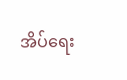အိပ်ရေး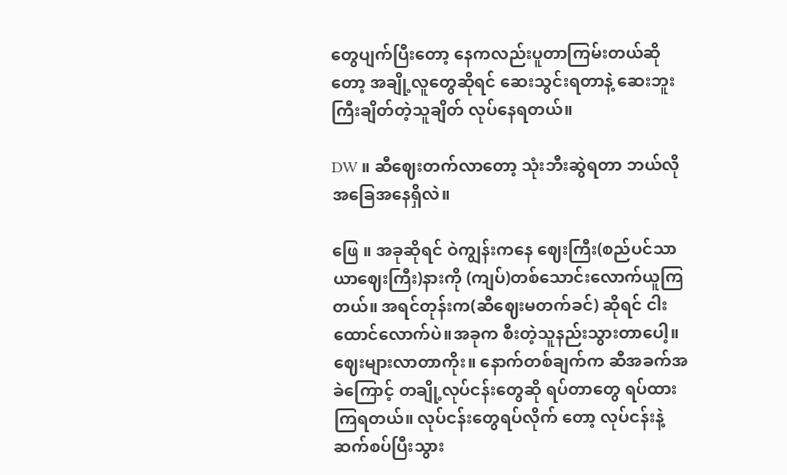တွေပျက်ပြီးတော့ နေကလည်းပူတာကြမ်းတယ်ဆိုတော့ အချို့လူတွေဆိုရင် ဆေးသွင်းရတာနဲ့ ဆေးဘူးကြီးချိတ်တဲ့သူချိတ် လုပ်နေရတယ်။

DW ။ ဆီဈေးတက်လာတော့ သုံးဘီးဆွဲရတာ ဘယ်လိုအခြေအနေရှိလဲ။

ဖြေ ။ အခုဆိုရင် ဝဲကျွန်းကနေ ဈေးကြီး(စည်ပင်သာယာဈေးကြီး)နားကို (ကျပ်)တစ်သောင်းလောက်ယူကြတယ်။ အရင်တုန်းက(ဆီဈေးမတက်ခင်) ဆိုရင် ငါးထောင်လောက်ပဲ။အခုက စီးတဲ့သူနည်းသွားတာပေါ့။ ဈေးများလာတာကိုး။ နောက်တစ်ချက်က ဆီအခက်အခဲကြောင့် တချို့လုပ်ငန်းတွေဆို ရပ်တာတွေ ရပ်ထားကြရတယ်။ လုပ်ငန်းတွေရပ်လိုက် တော့ လုပ်ငန်းနဲ့ ဆက်စပ်ပြီးသွား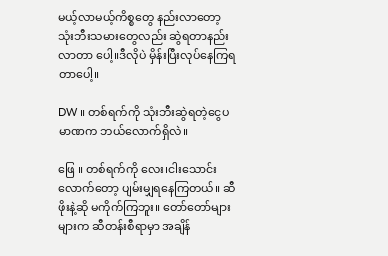မယ့်လာမယ့်ကိစ္စတွေ နည်းလာတော့ သုံးဘီးသမားတွေလည်း ဆွဲရတာနည်းလာတာ ပေါ့။ဒီလိုပဲ မှိန်းပြီးလုပ်နေကြရတာပေါ့။

DW ။ တစ်ရက်ကို သုံးဘီးဆွဲရတဲ့ငွေပမာဏက ဘယ်လောက်ရှိလဲ။

ဖြေ ။ တစ်ရက်ကို လေး၊ငါးသောင်းလောက်တော့ ပျမ်းမျှရနေကြတယ်။ ဆီဖိုးနဲ့ဆို မကိုက်ကြဘူး။ တော်တော်များများက ဆီတန်းစီရာမှာ အချိန်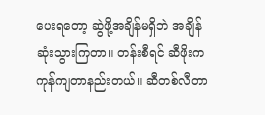ပေးရတော့ ဆွဲဖို့အချိန်မရှိဘဲ အချိန်ဆုံးသွားကြတာ။ တန်းစီရင် ဆီဖိုးက ကုန်ကျတာနည်းတယ်။ ဆီတစ်လီတာ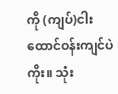ကို (ကျပ်)ငါးထောင်ဝန်းကျင်ပဲကိုး။ သုံး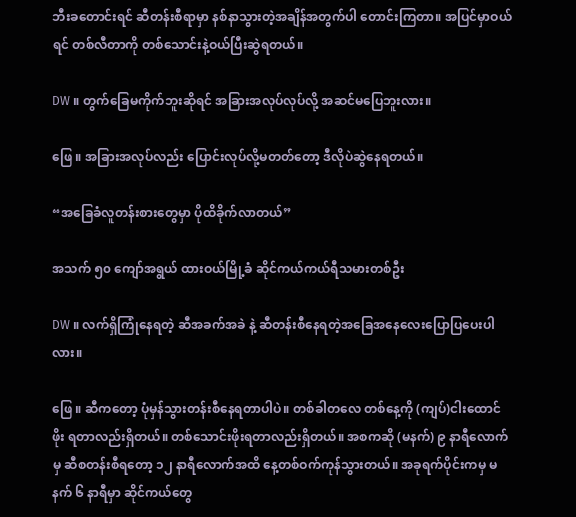ဘီးခတောင်းရင် ဆီတန်းစီရာမှာ နစ်နာသွားတဲ့အချိန်အတွက်ပါ တောင်းကြတာ။ အပြင်မှာဝယ်ရင် တစ်လီတာကို တစ်သောင်းနဲ့ဝယ်ပြီးဆွဲရတယ်။

DW ။ တွက်ခြေမကိုက်ဘူးဆိုရင် အခြားအလုပ်လုပ်လို့ အဆင်မပြေဘူးလား။

ဖြေ ။ အခြားအလုပ်လည်း ပြောင်းလုပ်လို့မတတ်တော့ ဒီလိုပဲဆွဲနေရတယ်။

“အခြေခံလူတန်းစားတွေမှာ ပိုထိခိုက်လာတယ်”

အသက် ၅၀ ကျော်အရွယ် ထားဝယ်မြို့ခံ ဆိုင်ကယ်ကယ်ရီသမားတစ်ဦး

DW ။ လက်ရှိကြုံနေရတဲ့ ဆီအခက်အခဲ နဲ့ ဆီတန်းစီနေရတဲ့အခြေအနေလေးပြောပြပေးပါလား။

ဖြေ ။ ဆီကတော့ ပုံမှန်သွားတန်းစီနေရတာပါပဲ။ တစ်ခါတလေ တစ်နေ့ကို (ကျပ်)ငါးထောင်ဖိုး ရတာလည်းရှိတယ်။ တစ်သောင်းဖိုးရတာလည်းရှိတယ်။ အစကဆို (မနက်) ၉ နာရီလောက်မှ ဆီစတန်းစီရတော့ ၁၂ နာရီလောက်အထိ နေ့တစ်ဝက်ကုန်သွားတယ်။ အခုရက်ပိုင်းကမှ မနက် ၆ နာရီမှာ ဆိုင်ကယ်တွေ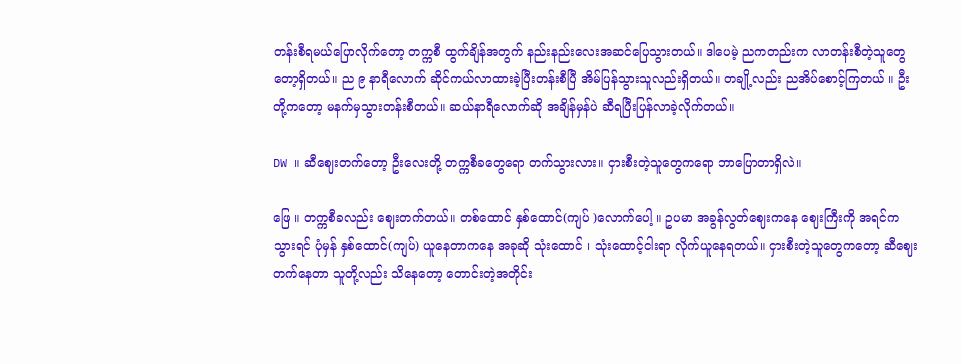တန်းစီရမယ်ပြောလိုက်တော့ တက္ကစီ ထွက်ချိန်အတွက် နည်းနည်းလေးအဆင်ပြေသွားတယ်။ ဒါပေမဲ့ ညကတည်းက လာတန်းစီတဲ့သူတွေတော့ရှိတယ်။ ည ၉ နာရီလောက် ဆိုင်ကယ်လာထားခဲ့ပြီးတန်းစီပြီ အိမ်ပြန်သွားသူလည်းရှိတယ်။ တချို့လည်း ညအိပ်စောင့်ကြတယ် ။ ဦးတို့ကတော့ မနက်မှသွားတန်းစီတယ်။ ဆယ်နာရီလောက်ဆို အချိန်မှန်ပဲ ဆီရပြီးပြန်လာခဲ့လိုက်တယ်။

DW ။ ဆီဈေးတက်တော့ ဦးလေးတို့ တက္ကစီခတွေရော တက်သွားလား။ ငှားစီးတဲ့သူတွေကရော ဘာပြောတာရှိလဲ။

ဖြေ ။ တက္ကစီခလည်း ဈေးတက်တယ်။ တစ်ထောင် နှစ်ထောင်(ကျပ် )လောက်ပေါ့ ။ ဥပမာ အခွန်လွတ်ဈေးကနေ ဈေးကြီးကို အရင်ကသွားရင် ပုံမှန် နှစ်ထောင်(ကျပ်) ယူနေတာကနေ အခုဆို သုံးထောင် ၊ သုံးထောင့်ငါးရာ လိုက်ယူနေရတယ်။ ငှားစီးတဲ့သူတွေကတော့ ဆီဈေးတက်နေတာ သူတို့လည်း သိနေတော့ တောင်းတဲ့အတိုင်း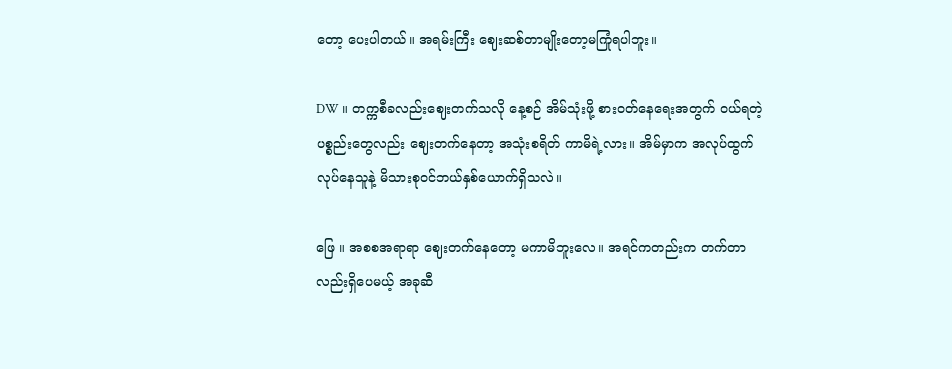တော့ ပေးပါတယ်။ အရမ်းကြီး ဈေးဆစ်တာမျိုးတော့မကြုံရပါဘူး။

DW ။ တက္ကစီခလည်းဈေးတက်သလို နေ့စဉ် အိမ်သုံးဖို့ စားဝတ်နေရေးအတွက် ဝယ်ရတဲ့ပစ္စည်းတွေလည်း ဈေးတက်နေတာ့ အသုံးစရိတ် ကာမိရဲ့လား။ အိမ်မှာက အလုပ်ထွက်လုပ်နေသူနဲ့ မိသားစုဝင်ဘယ်နှစ်ယောက်ရှိသလဲ။

ဖြေ ။ အစစအရာရာ ဈေးတက်နေတော့ မကာမိဘူးလေ။ အရင်ကတည်းက တက်တာလည်းရှိပေမယ့် အခုဆီ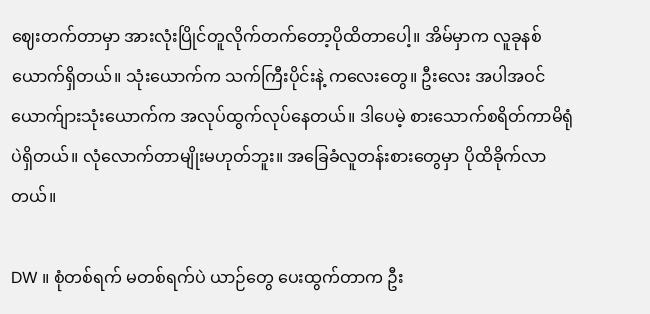ဈေးတက်တာမှာ အားလုံးပြိုင်တူလိုက်တက်တော့ပိုထိတာပေါ့။ အိမ်မှာက လူခုနစ်ယောက်ရှိတယ်။ သုံးယောက်က သက်ကြီးပိုင်းနဲ့ ကလေးတွေ။ ဦးလေး အပါအဝင် ယောက်ျားသုံးယောက်က အလုပ်ထွက်လုပ်နေတယ်။ ဒါပေမဲ့ စားသောက်စရိတ်ကာမိရုံပဲရှိတယ်။ လုံလောက်တာမျိုးမဟုတ်ဘူး။ အခြေခံလူတန်းစားတွေမှာ ပိုထိခိုက်လာတယ်။

DW ။ စုံတစ်ရက် မတစ်ရက်ပဲ ယာဉ်တွေ ပေးထွက်တာက ဦး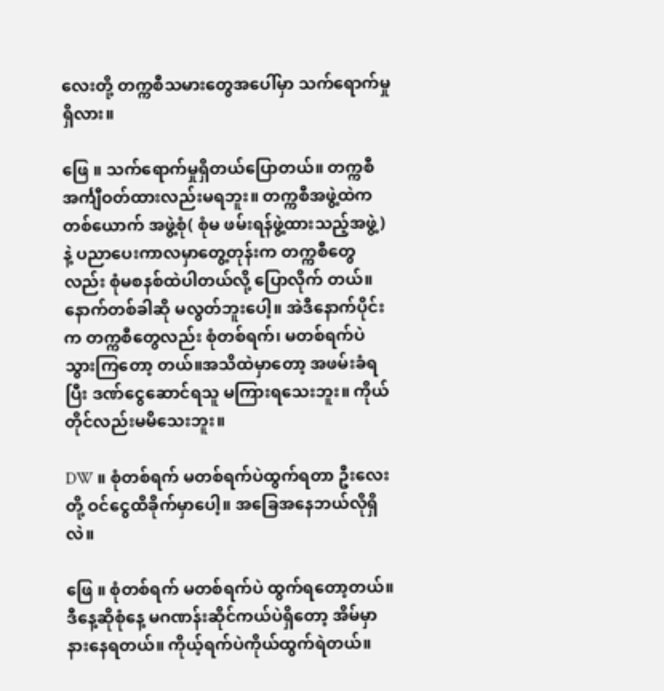လေးတို့ တက္ကစီသမားတွေအပေါ်မှာ သက်ရောက်မှု ရှိလား။

ဖြေ ။ သက်ရောက်မှုရှိတယ်ပြောတယ်။ တက္ကစီ အင်္ကျီဝတ်ထားလည်းမရဘူး။ တက္ကစီအဖွဲ့ထဲက တစ်ယောက် အဖွဲ့စုံ( စုံမ ဖမ်းရန်ဖွဲ့ထားသည့်အဖွဲ့) နဲ့ ပညာပေးကာလမှာတွေ့တုန်းက တက္ကစီတွေလည်း စုံမစနစ်ထဲပါတယ်လို့ ပြောလိုက် တယ်။ နောက်တစ်ခါဆို မလွတ်ဘူးပေါ့။ အဲဒီနောက်ပိုင်းက တက္ကစီတွေလည်း စုံတစ်ရက်၊ မတစ်ရက်ပဲ သွားကြတော့ တယ်။အသိထဲမှာတော့ အဖမ်းခံရပြီး ဒဏ်ငွေဆောင်ရသူ မကြားရသေးဘူး။ ကိုယ်တိုင်လည်းမမိသေးဘူး။

DW ။ စုံတစ်ရက် မတစ်ရက်ပဲထွက်ရတာ ဦးလေးတို့ ဝင်ငွေထိခိုက်မှာပေါ့။ အခြေအနေဘယ်လိုရှိလဲ။

ဖြေ ။ စုံတစ်ရက် မတစ်ရက်ပဲ ထွက်ရတော့တယ်။ ဒီနေ့ဆိုစုံနေ့ မဂဏန်းဆိုင်ကယ်ပဲရှိတော့ အိမ်မှာနားနေရတယ်။ ကိုယ့်ရက်ပဲကိုယ်ထွက်ရဲတယ်။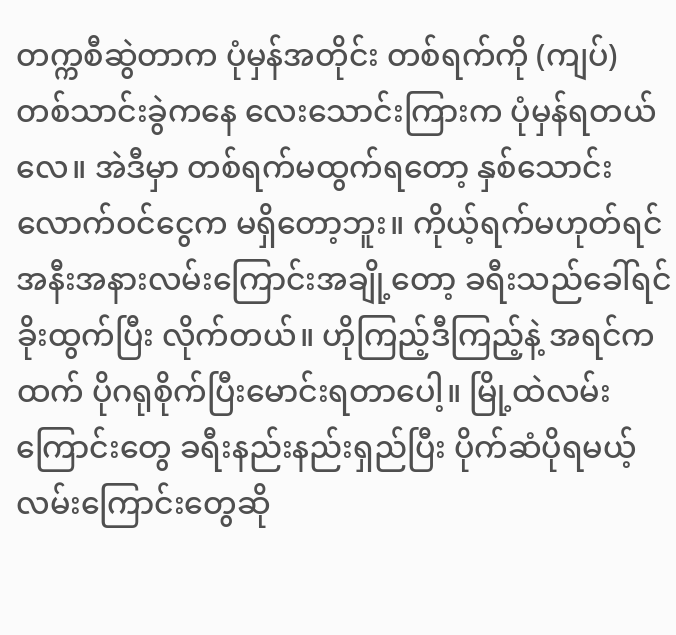တက္ကစီဆွဲတာက ပုံမှန်အတိုင်း တစ်ရက်ကို (ကျပ်) တစ်သာင်းခွဲကနေ လေးသောင်းကြားက ပုံမှန်ရတယ်လေ။ အဲဒီမှာ တစ်ရက်မထွက်ရတော့ နှစ်သောင်းလောက်ဝင်ငွေက မရှိတော့ဘူး။ ကိုယ့်ရက်မဟုတ်ရင် အနီးအနားလမ်းကြောင်းအချို့တော့ ခရီးသည်ခေါ်ရင် ခိုးထွက်ပြီး လိုက်တယ်။ ဟိုကြည့်ဒီကြည့်နဲ့ အရင်ကထက် ပိုဂရုစိုက်ပြီးမောင်းရတာပေါ့။ မြို့ထဲလမ်းကြောင်းတွေ ခရီးနည်းနည်းရှည်ပြီး ပိုက်ဆံပိုရမယ့် လမ်းကြောင်းတွေဆို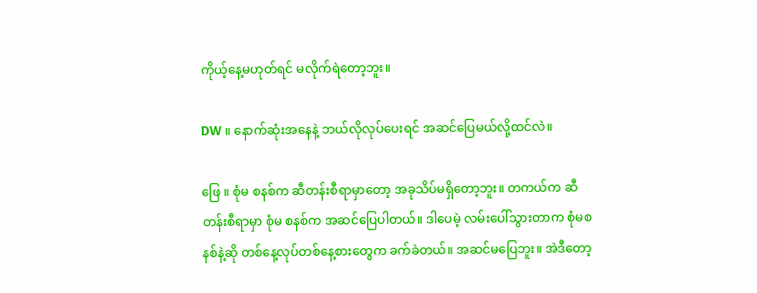ကိုယ့်နေ့မဟုတ်ရင် မလိုက်ရဲတော့ဘူး။

DW ။ နောက်ဆုံးအနေနဲ့ ဘယ်လိုလုပ်ပေးရင် အဆင်ပြေမယ်လို့ထင်လဲ။

ဖြေ ။ စုံမ စနစ်က ဆီတန်းစီရာမှာတော့ အခုသိပ်မရှိတော့ဘူး။ တကယ်က ဆီတန်းစီရာမှာ စုံမ စနစ်က အဆင်ပြေပါတယ်။ ဒါပေမဲ့ လမ်းပေါ်သွားတာက စုံမစနစ်နဲ့ဆို တစ်နေ့လုပ်တစ်နေ့စားတွေက ခက်ခဲတယ်။ အဆင်မပြေဘူး။ အဲဒီတော့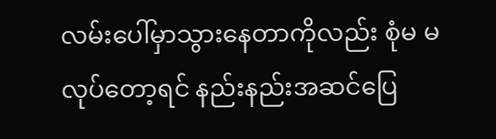လမ်းပေါ်မှာသွားနေတာကိုလည်း စုံမ မလုပ်တော့ရင် နည်းနည်းအဆင်ပြေ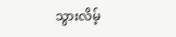သွားလိမ့်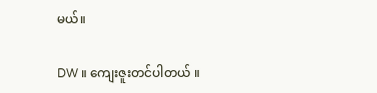မယ်။

DW ။ ကျေးဇူးတင်ပါတယ် ။